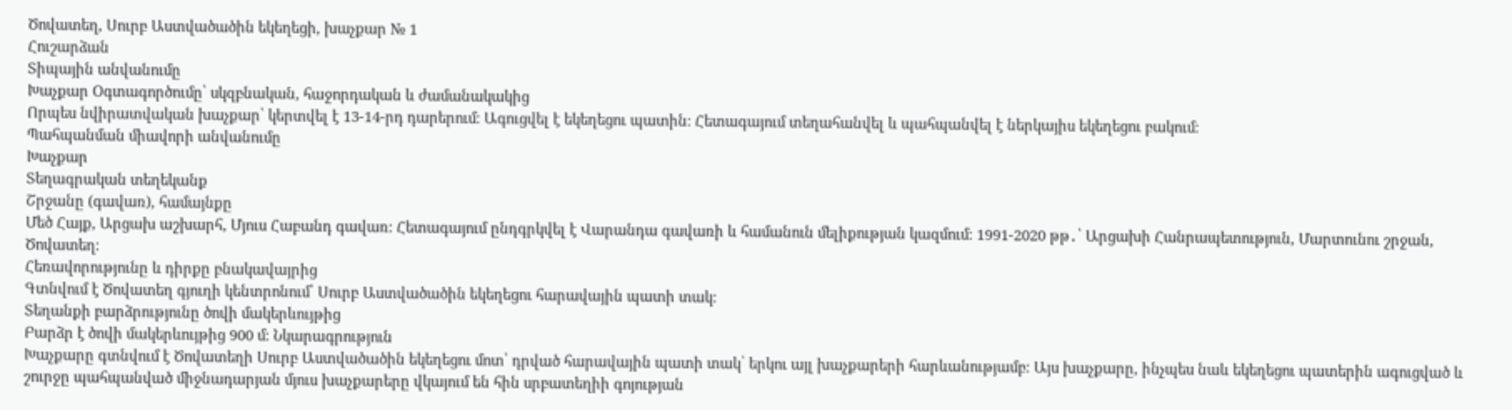Ծովատեղ, Սուրբ Աստվածածին եկեղեցի, խաչքար № 1
Հուշարձան
Տիպային անվանումը
Խաչքար Օգտագործումը՝ սկզբնական, հաջորդական և ժամանակակից
Որպես նվիրատվական խաչքար՝ կերտվել է 13-14-րդ դարերում։ Ագուցվել է եկեղեցու պատին։ Հետագայում տեղահանվել և պահպանվել է ներկայիս եկեղեցու բակում։
Պահպանման միավորի անվանումը
Խաչքար
Տեղագրական տեղեկանք
Շրջանը (գավառ), համայնքը
Մեծ Հայք, Արցախ աշխարհ, Մյուս Հաբանդ գավառ։ Հետագայում ընդգրկվել է Վարանդա գավառի և համանուն մելիքության կազմում։ 1991-2020 թթ․՝ Արցախի Հանրապետություն, Մարտունու շրջան, Ծովատեղ։
Հեռավորությունը և դիրքը բնակավայրից
Գտնվում է Ծովատեղ գյուղի կենտրոնում՝ Սուրբ Աստվածածին եկեղեցու հարավային պատի տակ։
Տեղանքի բարձրությունը ծովի մակերևույթից
Բարձր է ծովի մակերևույթից 900 մ։ Նկարագրություն
Խաչքարը գտնվում է Ծովատեղի Սուրբ Աստվածածին եկեղեցու մոտ՝ դրված հարավային պատի տակ՝ երկու այլ խաչքարերի հարևանությամբ։ Այս խաչքարը, ինչպես նաև եկեղեցու պատերին ագուցված և շուրջը պահպանված միջնադարյան մյուս խաչքարերը վկայում են հին սրբատեղիի գոյության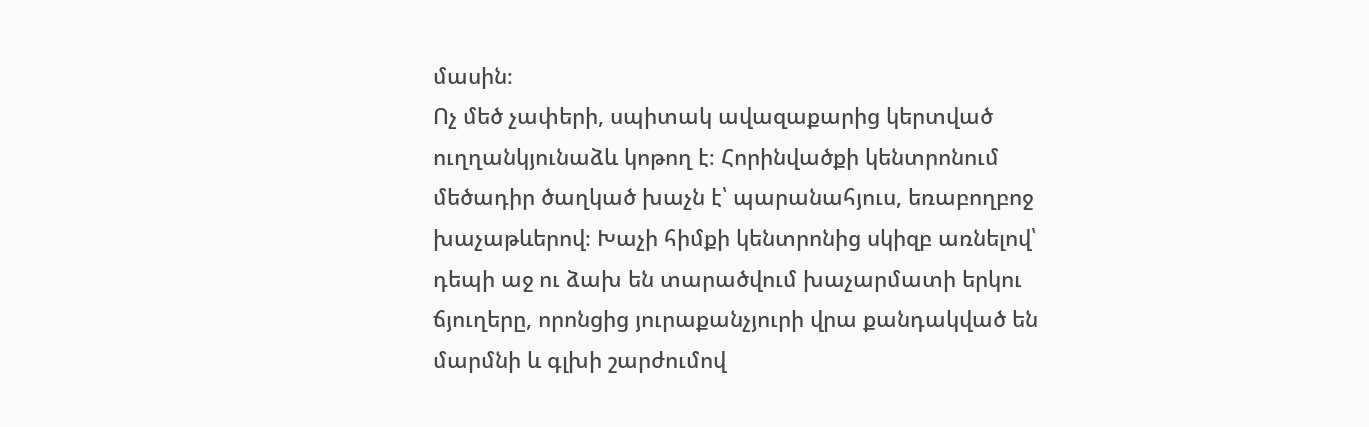մասին։
Ոչ մեծ չափերի, սպիտակ ավազաքարից կերտված ուղղանկյունաձև կոթող է։ Հորինվածքի կենտրոնում մեծադիր ծաղկած խաչն է՝ պարանահյուս, եռաբողբոջ խաչաթևերով։ Խաչի հիմքի կենտրոնից սկիզբ առնելով՝ դեպի աջ ու ձախ են տարածվում խաչարմատի երկու ճյուղերը, որոնցից յուրաքանչյուրի վրա քանդակված են մարմնի և գլխի շարժումով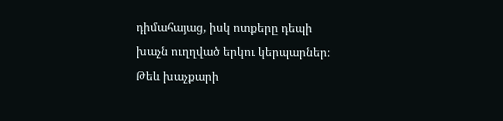դիմահայաց, իսկ ոտքերը դեպի խաչն ուղղված երկու կերպարներ։ Թեև խաչքարի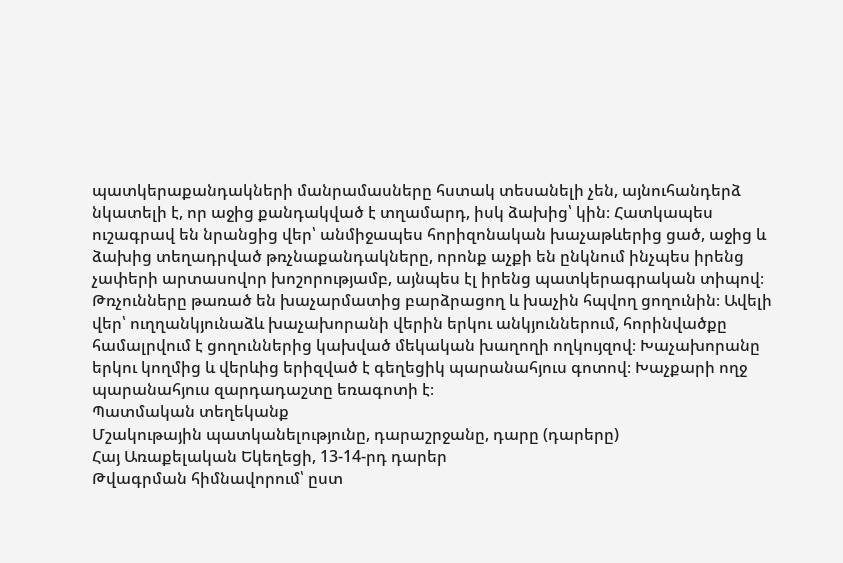պատկերաքանդակների մանրամասները հստակ տեսանելի չեն, այնուհանդերձ նկատելի է, որ աջից քանդակված է տղամարդ, իսկ ձախից՝ կին։ Հատկապես ուշագրավ են նրանցից վեր՝ անմիջապես հորիզոնական խաչաթևերից ցած, աջից և ձախից տեղադրված թռչնաքանդակները, որոնք աչքի են ընկնում ինչպես իրենց չափերի արտասովոր խոշորությամբ, այնպես էլ իրենց պատկերագրական տիպով։ Թռչունները թառած են խաչարմատից բարձրացող և խաչին հպվող ցողունին։ Ավելի վեր՝ ուղղանկյունաձև խաչախորանի վերին երկու անկյուններում, հորինվածքը համալրվում է ցողուններից կախված մեկական խաղողի ողկույզով։ Խաչախորանը երկու կողմից և վերևից երիզված է գեղեցիկ պարանահյուս գոտով։ Խաչքարի ողջ պարանահյուս զարդադաշտը եռագոտի է։
Պատմական տեղեկանք
Մշակութային պատկանելությունը, դարաշրջանը, դարը (դարերը)
Հայ Առաքելական Եկեղեցի, 13-14-րդ դարեր
Թվագրման հիմնավորում՝ ըստ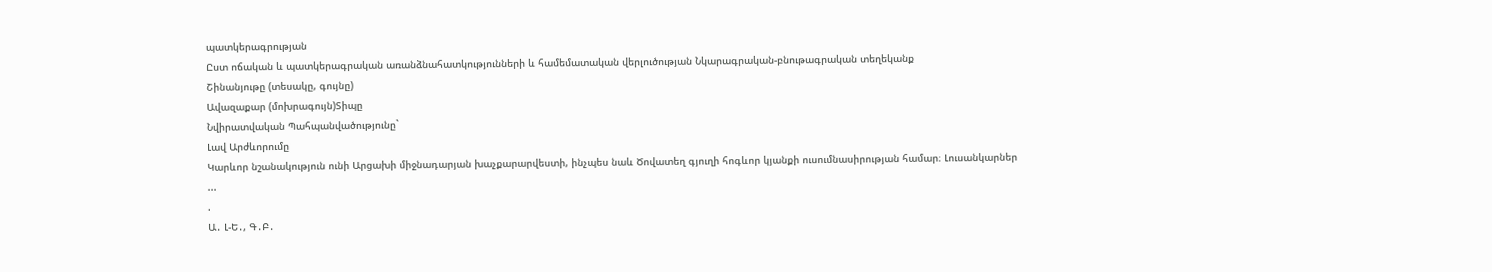պատկերագրության
Ըստ ոճական և պատկերագրական առանձնահատկությունների և համեմատական վերլուծության Նկարագրական-բնութագրական տեղեկանք
Շինանյութը (տեսակը, գույնը)
Ավազաքար (մոխրագույն)Տիպը
Նվիրատվական Պահպանվածությունը`
Լավ Արժևորումը
Կարևոր նշանակություն ունի Արցախի միջնադարյան խաչքարարվեստի, ինչպես նաև Ծովատեղ գյուղի հոգևոր կյանքի ուսումնասիրության համար։ Լուսանկարներ
...
.
Ա․ Լ-Ե․, Գ․Բ․